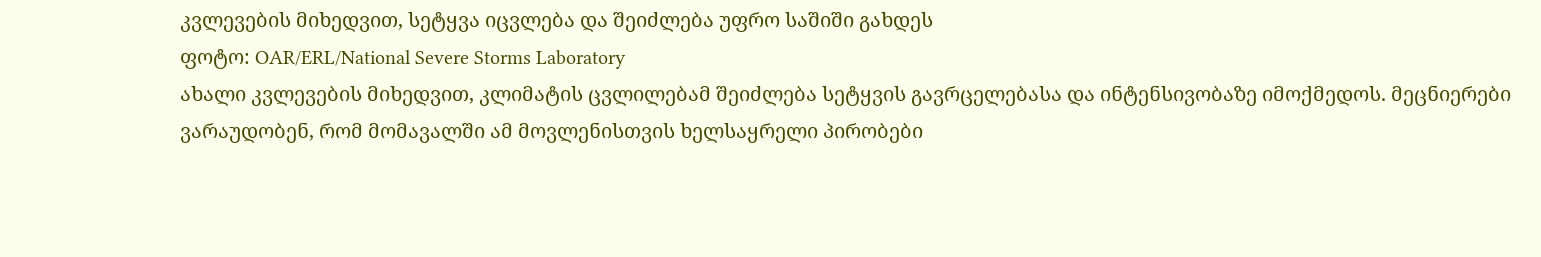კვლევების მიხედვით, სეტყვა იცვლება და შეიძლება უფრო საშიში გახდეს
ფოტო: OAR/ERL/National Severe Storms Laboratory
ახალი კვლევების მიხედვით, კლიმატის ცვლილებამ შეიძლება სეტყვის გავრცელებასა და ინტენსივობაზე იმოქმედოს. მეცნიერები ვარაუდობენ, რომ მომავალში ამ მოვლენისთვის ხელსაყრელი პირობები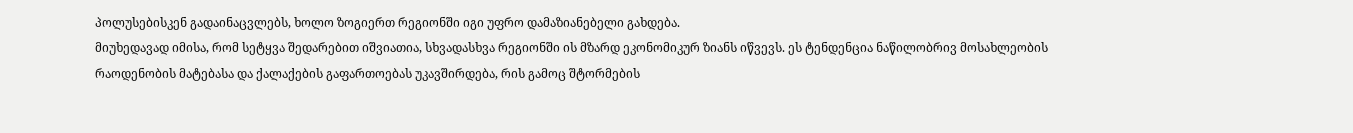პოლუსებისკენ გადაინაცვლებს, ხოლო ზოგიერთ რეგიონში იგი უფრო დამაზიანებელი გახდება.
მიუხედავად იმისა, რომ სეტყვა შედარებით იშვიათია, სხვადასხვა რეგიონში ის მზარდ ეკონომიკურ ზიანს იწვევს. ეს ტენდენცია ნაწილობრივ მოსახლეობის რაოდენობის მატებასა და ქალაქების გაფართოებას უკავშირდება, რის გამოც შტორმების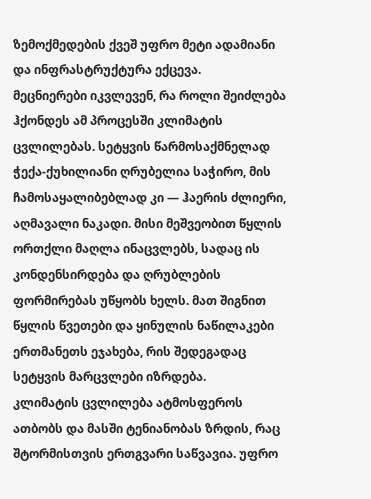ზემოქმედების ქვეშ უფრო მეტი ადამიანი და ინფრასტრუქტურა ექცევა.
მეცნიერები იკვლევენ, რა როლი შეიძლება ჰქონდეს ამ პროცესში კლიმატის ცვლილებას. სეტყვის წარმოსაქმნელად ჭექა-ქუხილიანი ღრუბელია საჭირო, მის ჩამოსაყალიბებლად კი — ჰაერის ძლიერი, აღმავალი ნაკადი. მისი მეშვეობით წყლის ორთქლი მაღლა ინაცვლებს, სადაც ის კონდენსირდება და ღრუბლების ფორმირებას უწყობს ხელს. მათ შიგნით წყლის წვეთები და ყინულის ნაწილაკები ერთმანეთს ეჯახება, რის შედეგადაც სეტყვის მარცვლები იზრდება.
კლიმატის ცვლილება ატმოსფეროს ათბობს და მასში ტენიანობას ზრდის, რაც შტორმისთვის ერთგვარი საწვავია. უფრო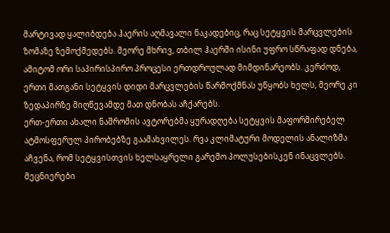მარტივად ყალიბდება ჰაერის აღმავალი ნაკადებიც, რაც სეტყვის მარცვლების ზომაზე ზემოქმედებს. მეორე მხრივ, თბილ ჰაერში ისინი უფრო სწრაფად დნება, ამიტომ ორი საპირისპირო პროცესი ერთდროულად მიმდინარეობს. კერძოდ, ერთი მათგანი სეტყვის დიდი მარცვლების წარმოქმნას უწყობს ხელს, მეორე კი ზედაპირზე მიღწევამდე მათ დნობას აჩქარებს.
ერთ-ერთი ახალი ნაშრომის ავტორებმა ყურადღება სეტყვის მაფორმირებელ ატმოსფერულ პირობებზე გაამახვილეს. რვა კლიმატური მოდელის ანალიზმა აჩვენა, რომ სეტყვისთვის ხელსაყრელი გარემო პოლუსებისკენ ინაცვლებს. მეცნიერები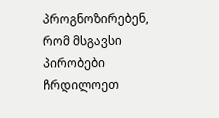პროგნოზირებენ, რომ მსგავსი პირობები ჩრდილოეთ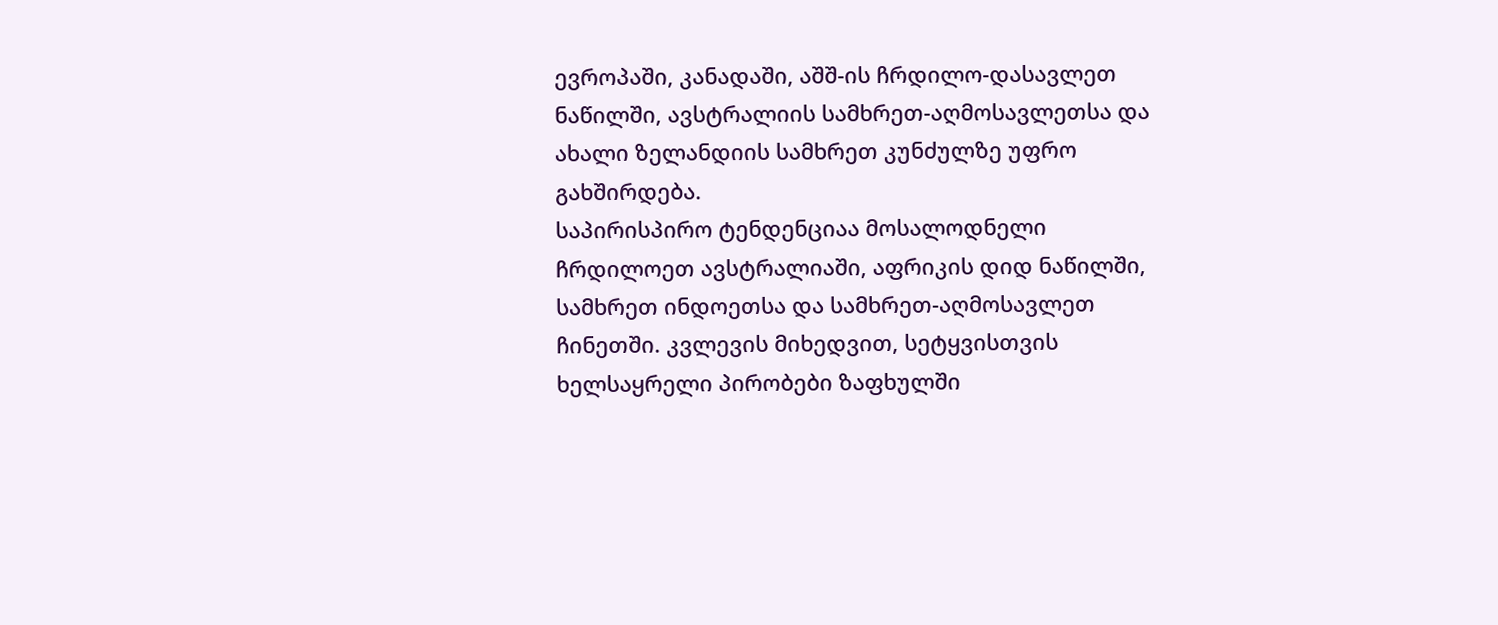ევროპაში, კანადაში, აშშ-ის ჩრდილო-დასავლეთ ნაწილში, ავსტრალიის სამხრეთ-აღმოსავლეთსა და ახალი ზელანდიის სამხრეთ კუნძულზე უფრო გახშირდება.
საპირისპირო ტენდენციაა მოსალოდნელი ჩრდილოეთ ავსტრალიაში, აფრიკის დიდ ნაწილში, სამხრეთ ინდოეთსა და სამხრეთ-აღმოსავლეთ ჩინეთში. კვლევის მიხედვით, სეტყვისთვის ხელსაყრელი პირობები ზაფხულში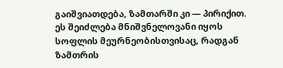გაიშვიათდება, ზამთარში კი — პირიქით. ეს შეიძლება მნიშვნელოვანი იყოს სოფლის მეურნეობისთვისაც, რადგან ზამთრის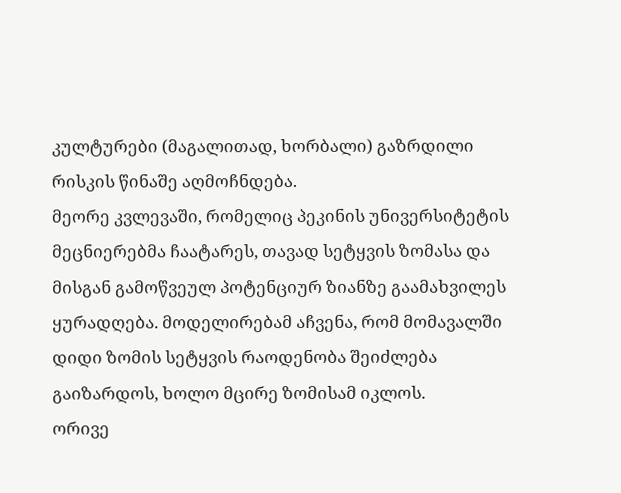კულტურები (მაგალითად, ხორბალი) გაზრდილი რისკის წინაშე აღმოჩნდება.
მეორე კვლევაში, რომელიც პეკინის უნივერსიტეტის მეცნიერებმა ჩაატარეს, თავად სეტყვის ზომასა და მისგან გამოწვეულ პოტენციურ ზიანზე გაამახვილეს ყურადღება. მოდელირებამ აჩვენა, რომ მომავალში დიდი ზომის სეტყვის რაოდენობა შეიძლება გაიზარდოს, ხოლო მცირე ზომისამ იკლოს.
ორივე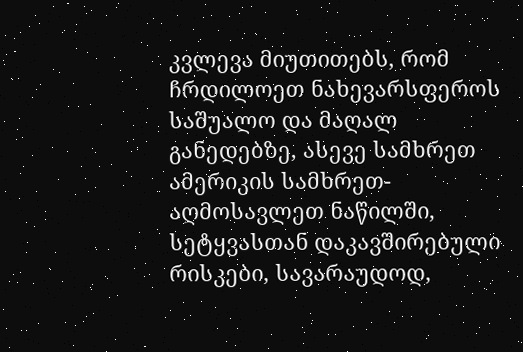კვლევა მიუთითებს, რომ ჩრდილოეთ ნახევარსფეროს საშუალო და მაღალ განედებზე, ასევე სამხრეთ ამერიკის სამხრეთ-აღმოსავლეთ ნაწილში, სეტყვასთან დაკავშირებული რისკები, სავარაუდოდ,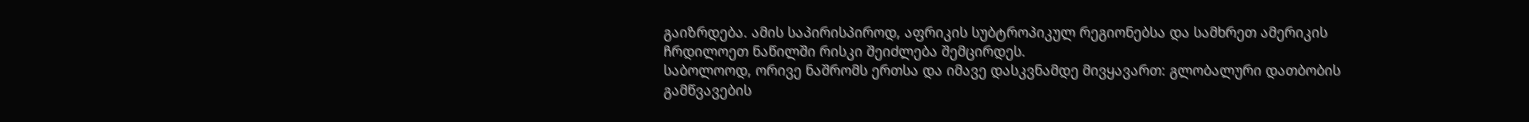გაიზრდება. ამის საპირისპიროდ, აფრიკის სუბტროპიკულ რეგიონებსა და სამხრეთ ამერიკის ჩრდილოეთ ნაწილში რისკი შეიძლება შემცირდეს.
საბოლოოდ, ორივე ნაშრომს ერთსა და იმავე დასკვნამდე მივყავართ: გლობალური დათბობის გამწვავების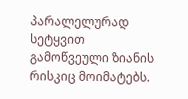პარალელურად სეტყვით გამოწვეული ზიანის რისკიც მოიმატებს.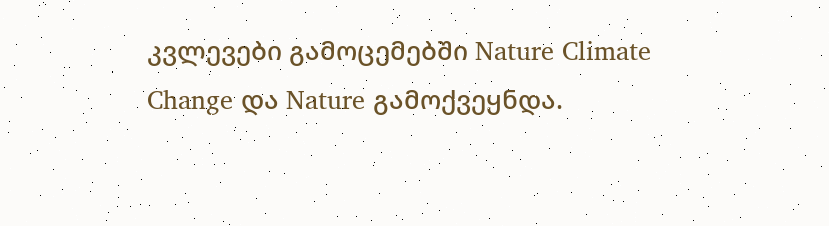კვლევები გამოცემებში Nature Climate Change და Nature გამოქვეყნდა.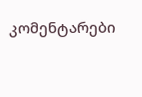კომენტარები